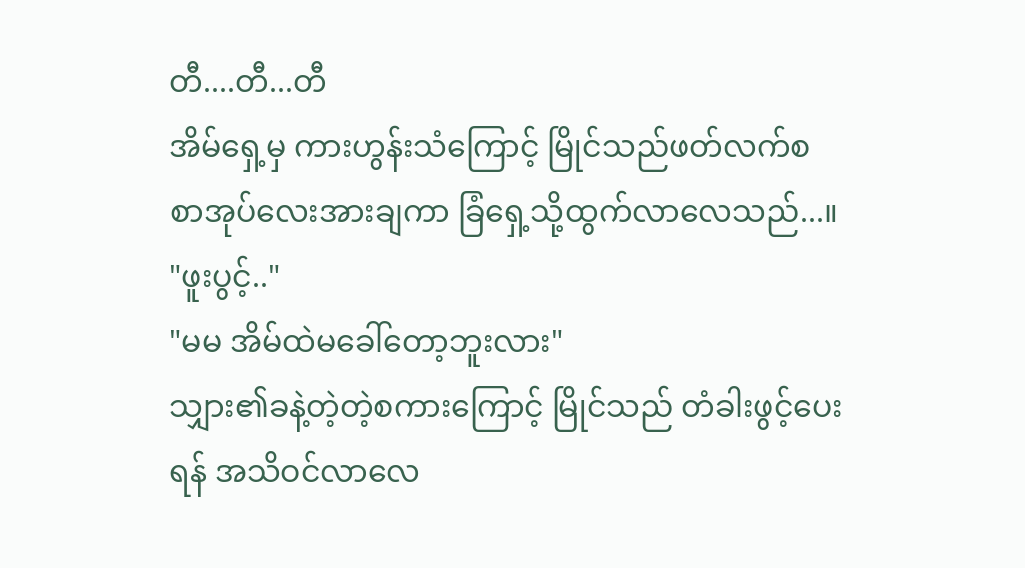တီ....တီ...တီ
အိမ်ရှေ့မှ ကားဟွန်းသံကြောင့် မြိုင်သည်ဖတ်လက်စ စာအုပ်လေးအားချကာ ခြံရှေ့သို့ထွက်လာလေသည်...။
"ဖူးပွင့်.."
"မမ အိမ်ထဲမခေါ်တော့ဘူးလား"
သျှား၏ခနဲ့တဲ့တဲ့စကားကြောင့် မြိုင်သည် တံခါးဖွင့်ပေးရန် အသိဝင်လာလေ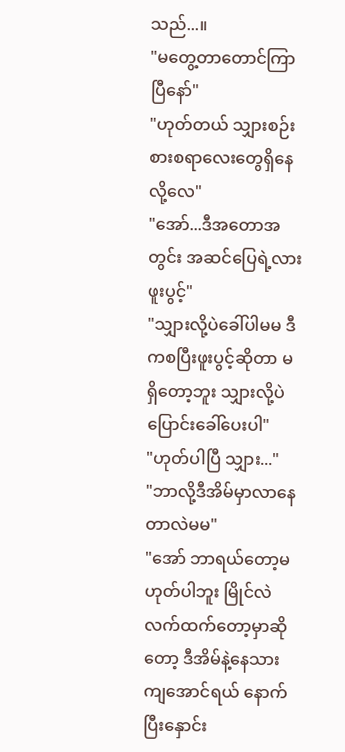သည်...။
"မတွေ့တာတောင်ကြာပြီနော်"
"ဟုတ်တယ် သျှားစဉ်းစားစရာလေးတွေရှိနေလို့လေ"
"အော်...ဒီအတောအတွင်း အဆင်ပြေရဲ့လားဖူးပွင့်"
"သျှားလို့ပဲခေါ်ပါမမ ဒီကစပြီးဖူးပွင့်ဆိုတာ မရှိတော့ဘူး သျှားလို့ပဲပြောင်းခေါ်ပေးပါ"
"ဟုတ်ပါပြီ သျှား..."
"ဘာလို့ဒီအိမ်မှာလာနေတာလဲမမ"
"အော် ဘာရယ်တော့မဟုတ်ပါဘူး မြိုင်လဲလက်ထက်တော့မှာဆိုတော့ ဒီအိမ်နဲ့နေသားကျအောင်ရယ် နောက်ပြီးနှောင်း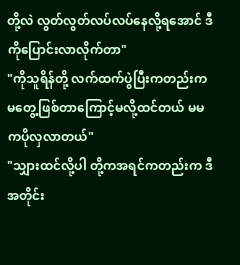တို့လဲ လွတ်လွတ်လပ်လပ်နေလို့ရအောင် ဒီကိုပြောင်းလာလိုက်တာ"
"ကိုသူရိန်တို့ လက်ထက်ပွဲပြီးကတည်းက မတွေ့ဖြစ်တာကြောင့်မလို့ထင်တယ် မမကပိုလှလာတယ်"
"သျှားထင်လို့ပါ တို့ကအရင်ကတည်းက ဒီအတိုင်း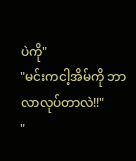ပဲကို"
"မင်းကငါ့အိမ်ကို ဘာလာလုပ်တာလဲ!!"
"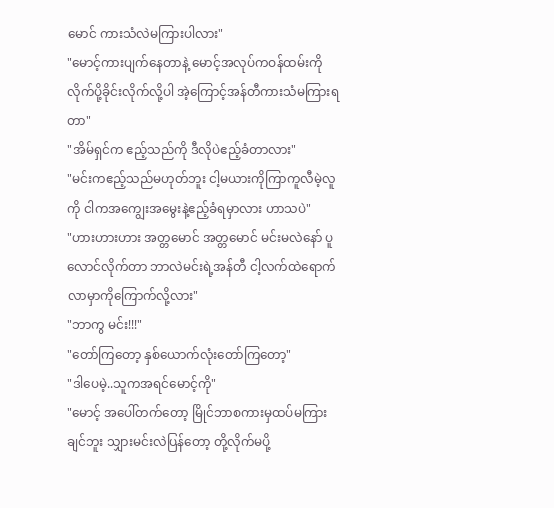မောင် ကားသံလဲမကြားပါလား"
"မောင့်ကားပျက်နေတာနဲ့ မောင့်အလုပ်ကဝန်ထမ်းကို လိုက်ပို့ခိုင်းလိုက်လို့ပါ အဲ့ကြောင့်အန်တီကားသံမကြားရတာ"
"အိမ်ရှင်က ဧည့်သည်ကို ဒီလိုပဲဧည့်ခံတာလား"
"မင်းကဧည့်သည်မဟုတ်ဘူး ငါ့မယားကိုကြာကူလီမဲ့လူကို ငါကအကျွေးအမွေးနဲ့ဧည့်ခံရမှာလား ဟာသပဲ"
"ဟားဟားဟား အတ္တမောင် အတ္တမောင် မင်းမလဲနော် ပူလောင်လိုက်တာ ဘာလဲမင်းရဲ့အန်တီ ငါ့လက်ထဲရောက်လာမှာကိုကြောက်လို့လား"
"ဘာကွ မင်း!!!"
"တော်ကြတော့ နှစ်ယောက်လုံးတော်ကြတော့"
"ဒါပေမဲ့..သူကအရင်မောင့်ကို"
"မောင့် အပေါ်တက်တော့ မြိုင်ဘာစကားမှထပ်မကြားချင်ဘူး သျှားမင်းလဲပြန်တော့ တို့လိုက်မပို့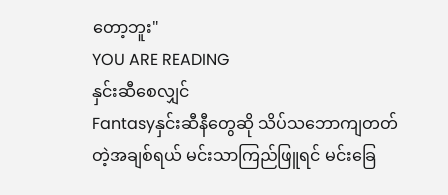တော့ဘူး"
YOU ARE READING
နှင်းဆီစေလျှင်
Fantasyနှင်းဆီနီတွေဆို သိပ်သဘောကျတတ်တဲ့အချစ်ရယ် မင်းသာကြည်ဖြူရင် မင်းခြေ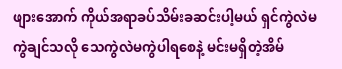ဖျားအောက် ကိုယ်အရာခပ်သိမ်းခဆင်းပါ့မယ် ရှင်ကွဲလဲမကွဲချင်သလို သေကွဲလဲမကွဲပါရစေနဲ့ မင်းမရှိတဲ့အိမ်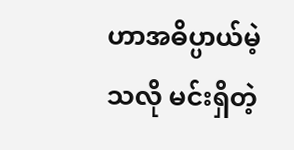ဟာအဓိပ္ပာယ်မဲ့သလို မင်းရှိတဲ့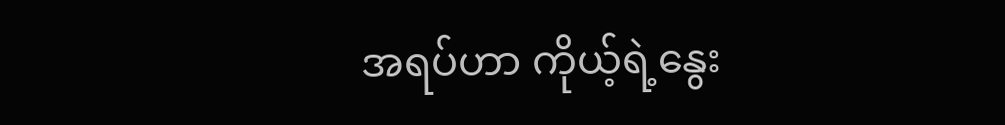အရပ်ဟာ ကိုယ့်ရဲ့နွေး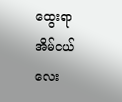ထွေးရာ အိမ်ငယ်လေး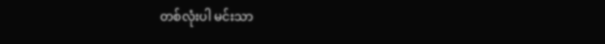တစ်လုံးပါ မင်းသာ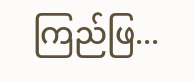ကြည်ဖြ...